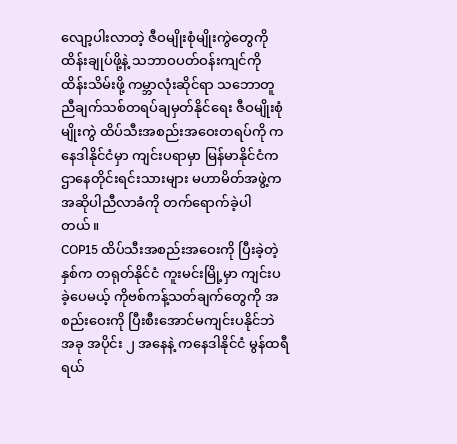လျော့ပါးလာတဲ့ ဇီဝမျိုးစုံမျိုးကွဲတွေကို ထိန်းချုပ်ဖို့နဲ့ သဘာဝပတ်ဝန်းကျင်ကို ထိန်းသိမ်းဖို့ ကမ္ဘာလုံးဆိုင်ရာ သဘောတူညီချက်သစ်တရပ်ချမှတ်နိုင်ရေး ဇီဝမျိုးစုံမျိုးကွဲ ထိပ်သီးအစည်းအဝေးတရပ်ကို ကနေဒါနိုင်ငံမှာ ကျင်းပရာမှာ မြန်မာနိုင်ငံက ဌာနေတိုင်းရင်းသားများ မဟာမိတ်အဖွဲ့က အဆိုပါညီလာခံကို တက်ရောက်ခဲ့ပါတယ်။
COP15 ထိပ်သီးအစည်းအဝေးကို ပြီးခဲ့တဲ့နှစ်က တရုတ်နိုင်ငံ ကူးမင်းမြို့မှာ ကျင်းပခဲ့ပေမယ့် ကိုဗစ်ကန့်သတ်ချက်တွေကို အစည်းဝေးကို ပြီးစီးအောင်မကျင်းပနိုင်ဘဲ အခု အပိုင်း ၂ အနေနဲ့ ကနေဒါနိုင်ငံ မွန်ထရီရယ်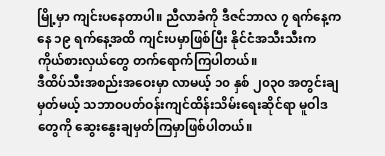မြို့မှာ ကျင်းပနေတာပါ။ ညီလာခံကို ဒီဇင်ဘာလ ၇ ရက်နေ့ကနေ ၁၉ ရက်နေ့အထိ ကျင်းပမှာဖြစ်ပြီး နိုင်ငံအသီးသီးက ကိုယ်စားလှယ်တွေ တက်ရောက်ကြပါတယ်။
ဒီထိပ်သီးအစည်းအဝေးမှာ လာမယ့် ၁၀ နှစ် ၂၀၃၀ အတွင်းချမှတ်မယ့် သဘာဝပတ်ဝန်းကျင်ထိန်းသိမ်းရေးဆိုင်ရာ မူဝါဒတွေကို ဆွေးနွေးချမှတ်ကြမှာဖြစ်ပါတယ်။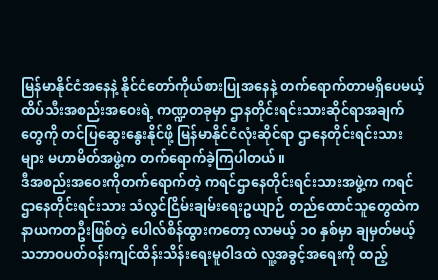မြန်မာနိုင်ငံအနေနဲ့ နိုင်ငံတော်ကိုယ်စားပြုအနေနဲ့ တက်ရောက်တာမရှိပေမယ့် ထိပ်သီးအစည်းအဝေးရဲ့ ကဏ္ဍတခုမှာ ဌာနတိုင်းရင်းသားဆိုင်ရာအချက်တွေကို တင်ပြဆွေးနွေးနိုင်ဖို့ မြန်မာနိုင်ငံလုံးဆိုင်ရာ ဌာနေတိုင်းရင်းသားများ မဟာမိတ်အဖွဲ့က တက်ရောက်ခဲ့ကြပါတယ်။
ဒီအစည်းအဝေးကိုတက်ရောက်တဲ့ ကရင်ဌာနေတိုင်းရင်းသားအဖွဲ့က ကရင်ဌာနေတိုင်းရင်းသား သံလွင်ငြိမ်းချမ်းရေးဥယျာဉ် တည်ထောင်သူတွေထဲက နာယကတဦးဖြစ်တဲ့ ပေါလ်စိန်ထွားကတော့ လာမယ့် ၁၀ နှစ်မှာ ချမှတ်မယ့် သဘာဝပတ်ဝန်းကျင်ထိန်းသိန်းရေးမူဝါဒထဲ လူ့အခွင့်အရေးကို ထည့်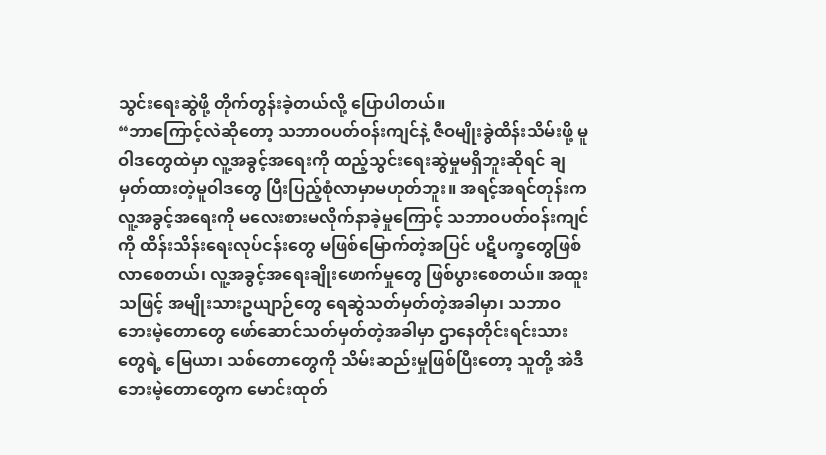သွင်းရေးဆွဲဖို့ တိုက်တွန်းခဲ့တယ်လို့ ပြောပါတယ်။
“ဘာကြောင့်လဲဆိုတော့ သဘာဝပတ်ဝန်းကျင်နဲ့ ဇီဝမျိုးခွဲထိန်းသိမ်းဖို့ မူဝါဒတွေထဲမှာ လူ့အခွင့်အရေးကို ထည့်သွင်းရေးဆွဲမှုမရှိဘူးဆိုရင် ချမှတ်ထားတဲ့မူဝါဒတွေ ပြီးပြည့်စုံလာမှာမဟုတ်ဘူး။ အရင့်အရင်တုန်းက လူ့အခွင့်အရေးကို မလေးစားမလိုက်နာခဲ့မှုကြောင့် သဘာဝပတ်ဝန်းကျင်ကို ထိန်းသိန်းရေးလုပ်ငန်းတွေ မဖြစ်မြောက်တဲ့အပြင် ပဋိပက္ခတွေဖြစ်လာစေတယ်၊ လူ့အခွင့်အရေးချိုးဖောက်မှုတွေ ဖြစ်ပွားစေတယ်။ အထူးသဖြင့် အမျိုးသားဥယျာဉ်တွေ ရေဆွဲသတ်မှတ်တဲ့အခါမှာ၊ သဘာဝဘေးမဲ့တောတွေ ဖော်ဆောင်သတ်မှတ်တဲ့အခါမှာ ဌာနေတိုင်းရင်းသားတွေရဲ့ မြေယာ၊ သစ်တောတွေကို သိမ်းဆည်းမှုဖြစ်ပြီးတော့ သူတို့ အဲဒီဘေးမဲ့တောတွေက မောင်းထုတ်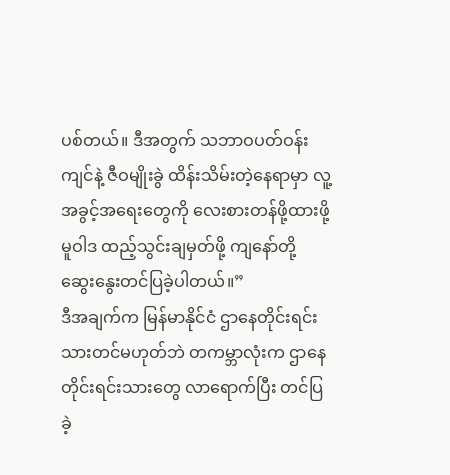ပစ်တယ်။ ဒီအတွက် သဘာဝပတ်ဝန်းကျင်နဲ့ ဇီဝမျိုးခွဲ ထိန်းသိမ်းတဲ့နေရာမှာ လူ့အခွင့်အရေးတွေကို လေးစားတန်ဖို့ထားဖို့ မူဝါဒ ထည့်သွင်းချမှတ်ဖို့ ကျနော်တို့ ဆွေးနွေးတင်ပြခဲ့ပါတယ်။”
ဒီအချက်က မြန်မာနိုင်ငံ ဌာနေတိုင်းရင်းသားတင်မဟုတ်ဘဲ တကမ္ဘာလုံးက ဌာနေတိုင်းရင်းသားတွေ လာရောက်ပြီး တင်ပြခဲ့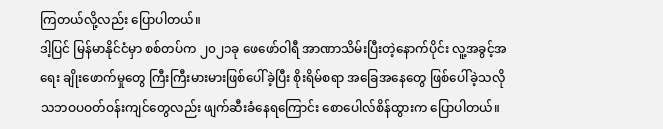ကြတယ်လို့လည်း ပြောပါတယ်။
ဒါ့ပြင် မြန်မာနိုင်ငံမှာ စစ်တပ်က ၂၀၂၁ခု ဖေဖော်ဝါရီ အာဏာသိမ်းပြီးတဲ့နောက်ပိုင်း လူ့အခွင့်အရေး ချိုးဖောက်မှုတွေ ကြီးကြီးမားမားဖြစ်ပေါ်ခဲ့ပြီး စိုးရိမ်စရာ အခြေအနေတွေ ဖြစ်ပေါ်ခဲ့သလို သဘဝပဝတ်ဝန်းကျင်တွေလည်း ဖျက်ဆီးခံနေရကြောင်း စောပေါလ်စိန်ထွားက ပြောပါတယ်။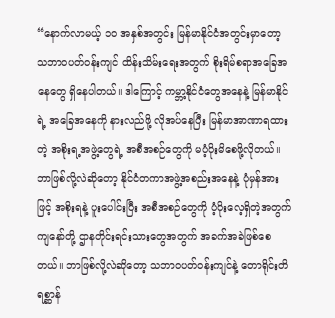“နောက်လာမယ့် ၁၀ အနှစ်အတွင်း မြန်မာနိုင်ငံအတွင်းမှာတော့ သဘာဝပတ်ဝန်းကျင် ထိန်းသိမ်းရေးအတွက် စိုးရိမ်စရာအခြေအနေတွေ ရှိနေပါတယ်။ ဒါကြောင့် ကမ္ဘာ့နိုင်ငံတွေအနေနဲ့ မြန်မာနိုင်ရဲ့ အခြေအနေကို နားလည်ဖို့ လိုအပ်နေပြီး မြန်မာအာဏာရထားတဲ့ အစိုးရ့အဖွဲ့တွေရဲ့ အစီအစဉ်တွေကို မပံ့ပိုးမိစေဖို့လိုတယ်။ ဘာဖြစ်လို့လဲဆိုတော့ နိုင်ငံတကာအဖွဲ့အစည်းအနေနဲ့ ပုံမှန်အားဖြင့် အစိုးရနဲ့ ပူးပေါင်းပြီး အစီအစဉ်တွေကို ပံ့ပိုးလေ့ရှိတဲ့အတွက် ကျနော်တို့ ဌာနတိုင်းရင်းသားတွေအတွက် အခက်အခဲဖြစ်စေတယ်။ ဘာဖြစ်လို့လဲဆိုတော့ သဘာဝပတ်ဝန်းကျင်နဲ့ တောရိုင်းတိရစ္ဆာန်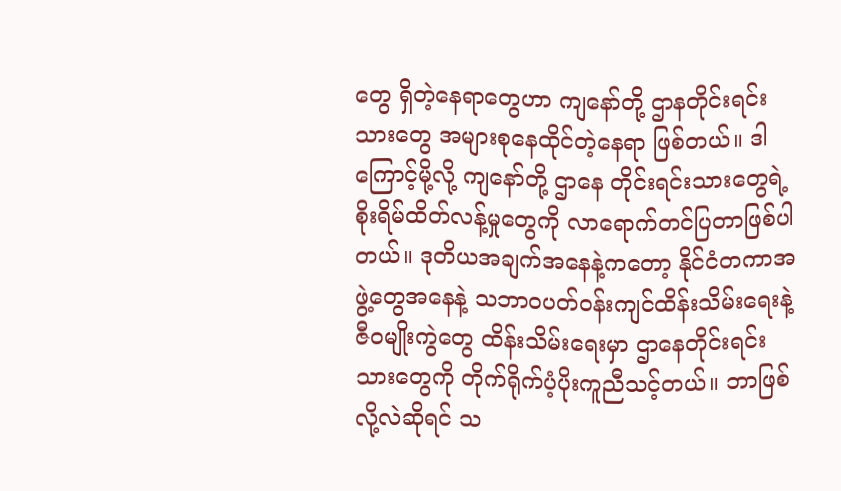တွေ ရှိတဲ့နေရာတွေဟာ ကျနော်တို့ ဌာနတိုင်းရင်းသားတွေ အများစုနေထိုင်တဲ့နေရာ ဖြစ်တယ်။ ဒါကြောင့်မို့လို့ ကျနော်တို့ ဌာနေ တိုင်းရင်းသားတွေရဲ့ စိုးရိမ်ထိတ်လန့်မှုတွေကို လာရောက်တင်ပြတာဖြစ်ပါတယ်။ ဒုတိယအချက်အနေနဲ့ကတော့ နိုင်ငံတကာအဖွဲ့တွေအနေနဲ့ သဘာဝပတ်ဝန်းကျင်ထိန်းသိမ်းရေးနဲ့ ဇီဝမျိုးကွဲတွေ ထိန်းသိမ်းရေးမှာ ဌာနေတိုင်းရင်းသားတွေကို တိုက်ရိုက်ပံ့ပိုးကူညီသင့်တယ်။ ဘာဖြစ်လို့လဲဆိုရင် သ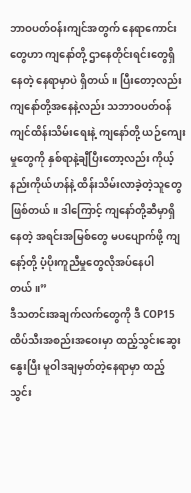ဘာဝပတ်ဝန်းကျင်အတွက် နေရာကောင်းတွေဟာ ကျနော်တို့ ဌာနေတိုင်းရင်းတွေရှိနေတဲ့ နေရာမှာပဲ ရှိတယ်။ ပြီးတော့လည်း ကျနော်တို့အနေနဲ့လည်း သဘာဝပတ်ဝန်ကျင်ထိန်းသိမ်းရေးနဲ့ ကျနော်တို့ ယဉ်ကျေးမှုတွေကို နှစ်ရာနဲ့ချီပြီးတော့လည်း ကိုယ့်နည်းကိုယ်ဟန်နဲ့ ထိန်းသိမ်းလာခဲ့တဲ့သူတွေ ဖြစ်တယ်။ ဒါကြောင့် ကျနော်တို့ဆီမှာရှိနေတဲ့ အရင်းအမြစ်တွေ မပပျောက်ဖို့ ကျနော့်တို့ ပံ့ပိုးကူညီမှုတွေလိုအပ်နေပါတယ်။”
ဒီသတင်းအချက်လက်တွေကို ဒီ COP15 ထိပ်သီးအစည်းအဝေးမှာ ထည့်သွင်းဆွေးနွေးပြီး မူဝါဒချမှတ်တဲ့နေရာမှာ ထည့်သွင်း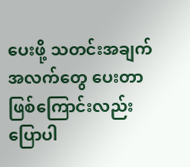ပေးဖို့ သတင်းအချက်အလက်တွေ ပေးတာဖြစ်ကြောင်းလည်း ပြောပါ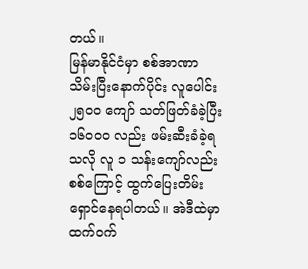တယ်။
မြန်မာနိုင်ငံမှာ စစ်အာဏာသိမ်းပြီးနောက်ပိုင်း လူပေါင်း ၂၅၀၀ ကျော် သတ်ဖြတ်ခံခဲ့ပြီး ၁၆၀၀၀ လည်း ဖမ်းဆီးခံခဲ့ရသလို လူ ၁ သန်းကျော်လည်း စစ်ကြောင့် ထွက်ပြေးတိမ်းရှောင်နေရပါတယ်။ အဲဒီထဲမှာ ထက်ဝက်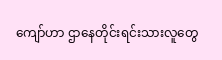ကျော်ဟာ ဌာနေတိုင်းရင်းသားလူတွေ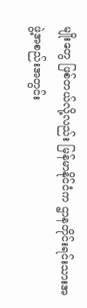မျိုးတွေ ဖြစ်တယ်လို့လည်း မြန်မာနိုင်ငံက ဌာနတိုင်းရင်းသားအဖွဲ့အစည်းအတွင်း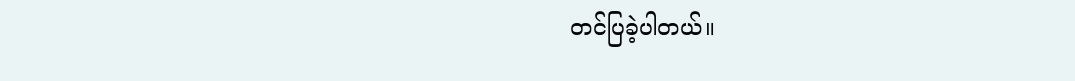တင်ပြခဲ့ပါတယ်။